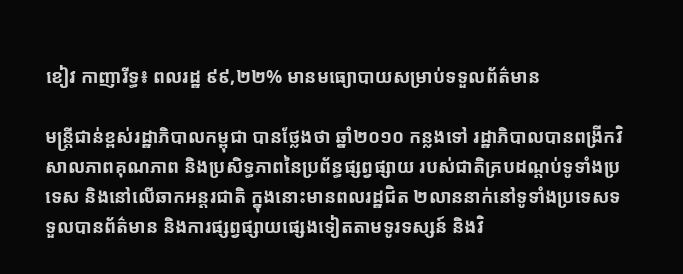ខៀវ កាញារីទ្ធ៖ ពលរដ្ឋ ៩៩,២២% មានមធ្យោបាយសម្រាប់ទទួលព័ត៌មាន

មន្ត្រីជាន់ខ្ពស់រដ្ឋាភិបាលកម្ពុជា បានថ្លែងថា ឆ្នាំ២០១០ កន្លងទៅ រដ្ឋាភិបាលបានពង្រីកវិសាលភាពគុណភាព និងប្រសិទ្ធភាពនៃប្រព័ន្ធផ្សព្វផ្សាយ របស់ជាតិគ្របដណ្ដប់ទូទាំងប្រទេស និងនៅលើឆាកអន្តរជាតិ ក្នុងនោះមានពលរដ្ឋជិត ២លាននាក់នៅទូទាំងប្រទេសទទួលបានព័ត៌មាន និងការផ្សព្វផ្សាយផ្សេងទៀតតាមទូរទស្សន៍ និងវិ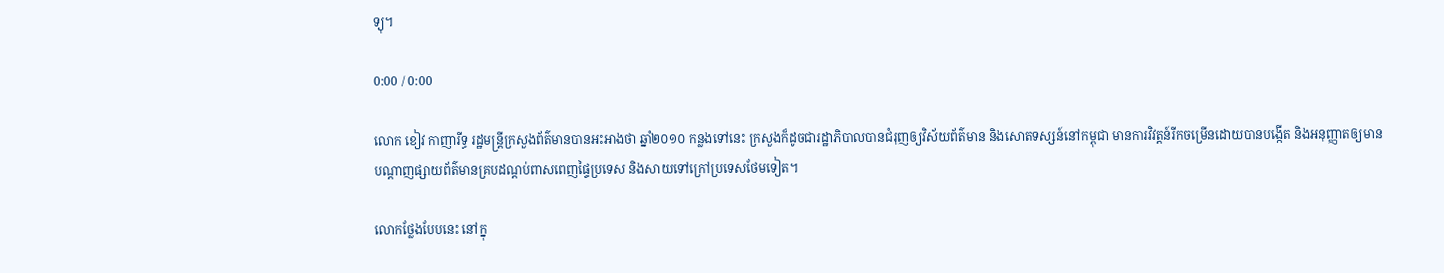ទ្យុ។

0:00 / 0:00

លោក ខៀវ កាញារីទ្ធ រដ្ឋមន្ត្រីក្រសួងព័ត៌មានបានអះអាងថា ឆ្នាំ២០១០ កន្លងទៅនេះ ក្រសួងក៏ដូចជារដ្ឋាភិបាលបានជំរុញឲ្យវិស័យព័ត៌មាន និងសោតទស្សន៍នៅកម្ពុជា មានការវិវត្តន៍រីកចម្រើនដោយបានបង្កើត និងអនុញ្ញាតឲ្យមានបណ្ដាញផ្សាយព័ត៌មានគ្របដណ្ដប់ពាសពេញផ្ទៃប្រទេស និងសាយទៅក្រៅប្រទេសថែមទៀត។

លោកថ្លែងបែបនេះ នៅក្នុ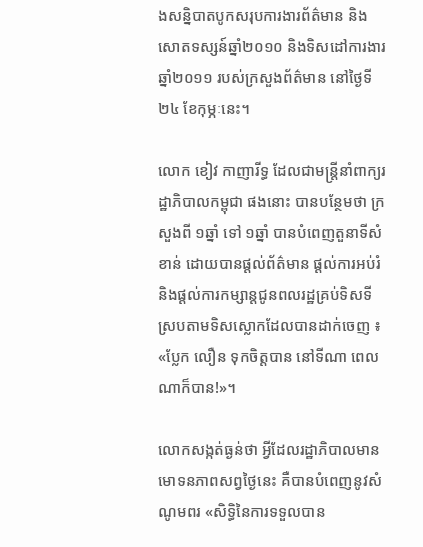ងសន្និបាតបូកសរុបការងារព័ត៌មាន និងសោតទស្សន៍ឆ្នាំ២០១០ និងទិសដៅការងារឆ្នាំ២០១១ របស់ក្រសួងព័ត៌មាន នៅថ្ងៃទី២៤ ខែកុម្ភៈនេះ។

លោក ខៀវ កាញារីទ្ធ ដែលជាមន្ត្រីនាំពាក្យរដ្ឋាភិបាលកម្ពុជា ផងនោះ បានបន្ថែមថា ក្រសួងពី ១ឆ្នាំ ទៅ ១ឆ្នាំ បានបំពេញតួនាទីសំខាន់ ដោយបានផ្ដល់ព័ត៌មាន ផ្ដល់ការអប់រំ និងផ្ដល់ការកម្សាន្តជូនពលរដ្ឋគ្រប់ទិសទី ស្របតាមទិសស្លោកដែលបានដាក់ចេញ ៖ «ប្លែក លឿន ទុកចិត្តបាន នៅទីណា ពេលណាក៏បាន!»។

លោកសង្កត់ធ្ងន់ថា អ្វីដែលរដ្ឋាភិបាលមានមោទនភាពសព្វថ្ងៃនេះ គឺបានបំពេញនូវសំណូមពរ «សិទ្ធិនៃការទទួលបាន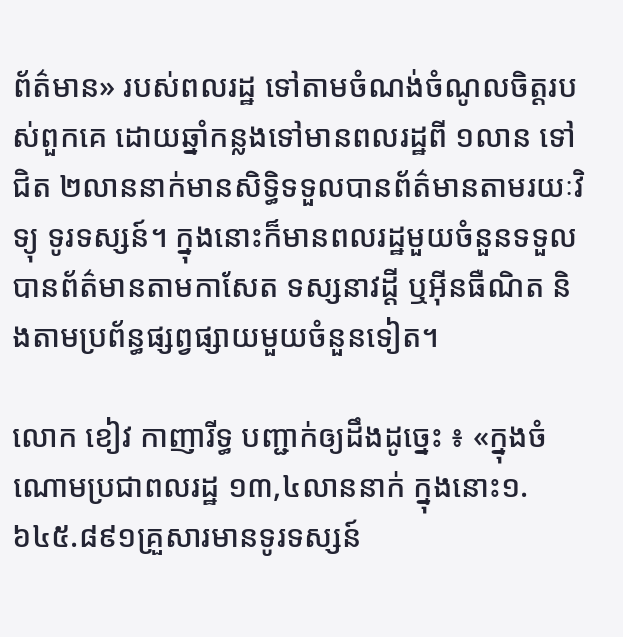ព័ត៌មាន» របស់ពលរដ្ឋ ទៅតាមចំណង់ចំណូលចិត្តរបស់ពួកគេ ដោយឆ្នាំកន្លងទៅមានពលរដ្ឋពី ១លាន ទៅជិត ២លាននាក់មានសិទ្ធិទទួលបានព័ត៌មានតាមរយៈវិទ្យុ ទូរទស្សន៍។ ក្នុងនោះក៏មានពលរដ្ឋមួយចំនួនទទួលបានព័ត៌មានតាមកាសែត ទស្សនាវដ្តី ឬអ៊ីនធឺណិត និងតាមប្រព័ន្ធផ្សព្វផ្សាយមួយចំនួនទៀត។

លោក ខៀវ កាញារីទ្ធ បញ្ជាក់ឲ្យដឹងដូច្នេះ ៖ «ក្នុងចំណោមប្រជាពលរដ្ឋ ១៣,៤លាននាក់ ក្នុងនោះ១.៦៤៥.៨៩១គ្រួសារមានទូរទស្សន៍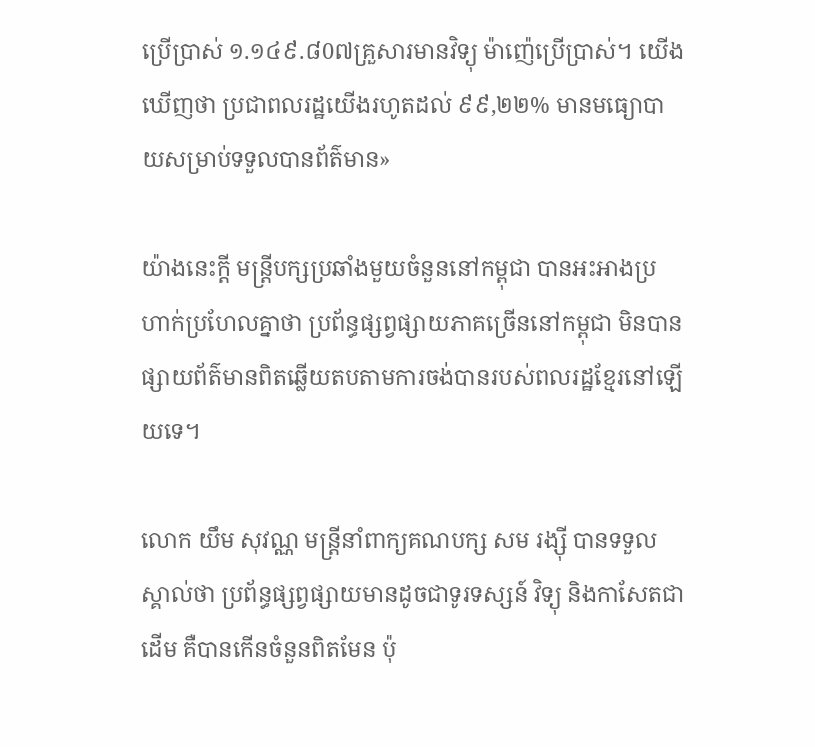ប្រើប្រាស់ ១.១៤៩.៨0៧គ្រួសារមានវិទ្យុ ម៉ាញ៉េប្រើប្រាស់។ យើងឃើញថា ប្រជាពលរដ្ឋយើងរហូតដល់ ៩៩,២២% មានមធ្យោបាយសម្រាប់ទទួលបានព័ត៌មាន»

យ៉ាងនេះក្ដី មន្ត្រីបក្សប្រឆាំងមួយចំនួននៅកម្ពុជា បានអះអាងប្រហាក់ប្រហែលគ្នាថា ប្រព័ន្ធផ្សព្វផ្សាយភាគច្រើននៅកម្ពុជា មិនបានផ្សាយព័ត៌មានពិតឆ្លើយតបតាមការចង់បានរបស់ពលរដ្ឋខ្មែរនៅឡើយទេ។

លោក យឹម សុវណ្ណ មន្ត្រីនាំពាក្យគណបក្ស សម រង្ស៊ី បានទទួលស្គាល់ថា ប្រព័ន្ធផ្សព្វផ្សាយមានដូចជាទូរទស្សន៍ វិទ្យុ និងកាសែតជាដើម គឺបានកើនចំនួនពិតមែន ប៉ុ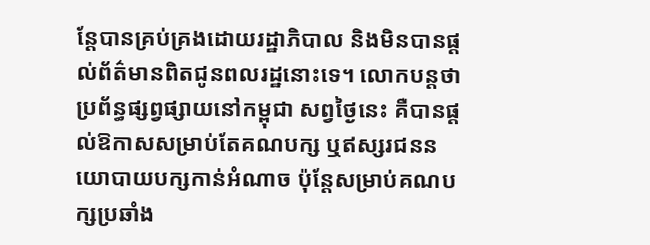ន្តែបានគ្រប់គ្រងដោយរដ្ឋាភិបាល និងមិនបានផ្ដល់ព័ត៌មានពិតជូនពលរដ្ឋនោះទេ។ លោកបន្តថា ប្រព័ន្ធផ្សព្វផ្សាយនៅកម្ពុជា សព្វថ្ងៃនេះ គឺបានផ្ដល់ឱកាសសម្រាប់តែគណបក្ស ឬឥស្សរជននយោបាយបក្សកាន់អំណាច ប៉ុន្តែសម្រាប់គណបក្សប្រឆាំង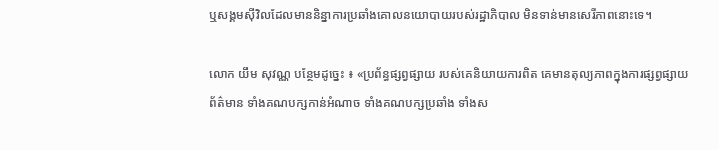ឬសង្គមស៊ីវិលដែលមាននិន្នាការប្រឆាំងគោលនយោបាយរបស់រដ្ឋាភិបាល មិនទាន់មានសេរីភាពនោះទេ។

លោក យឹម សុវណ្ណ បន្ថែមដូច្នេះ ៖ «ប្រព័ន្ធផ្សព្វផ្សាយ របស់គេនិយាយការពិត គេមានតុល្យភាពក្នុងការផ្សព្វផ្សាយព័ត៌មាន ទាំងគណបក្សកាន់អំណាច ទាំងគណបក្សប្រឆាំង ទាំងស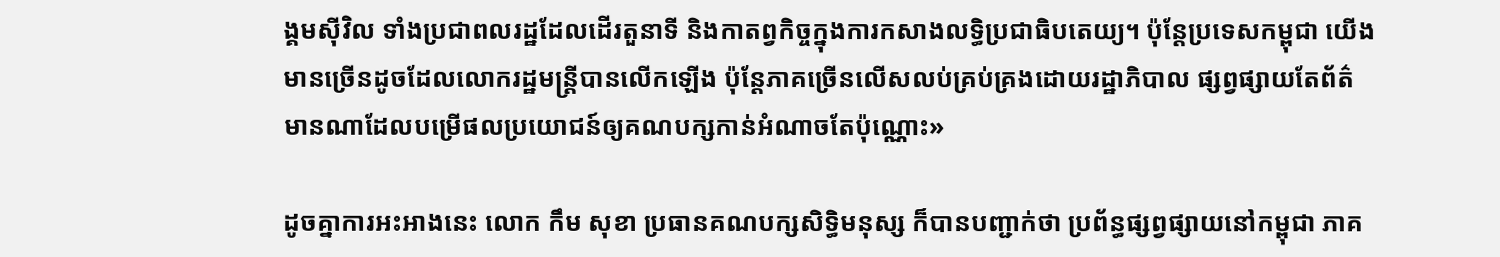ង្គមស៊ីវិល ទាំងប្រជាពលរដ្ឋដែលដើរតួនាទី និងកាតព្វកិច្ចក្នុងការកសាងលទ្ធិប្រជាធិបតេយ្យ។ ប៉ុន្តែប្រទេសកម្ពុជា យើងមានច្រើនដូចដែលលោករដ្ឋមន្ត្រីបានលើកឡើង ប៉ុន្តែភាគច្រើនលើសលប់គ្រប់គ្រងដោយរដ្ឋាភិបាល ផ្សព្វផ្សាយតែព័ត៌មានណាដែលបម្រើផលប្រយោជន៍ឲ្យគណបក្សកាន់អំណាចតែប៉ុណ្ណោះ»

ដូចគ្នាការអះអាងនេះ លោក កឹម សុខា ប្រធានគណបក្សសិទ្ធិមនុស្ស ក៏បានបញ្ជាក់ថា ប្រព័ន្ធផ្សព្វផ្សាយនៅកម្ពុជា ភាគ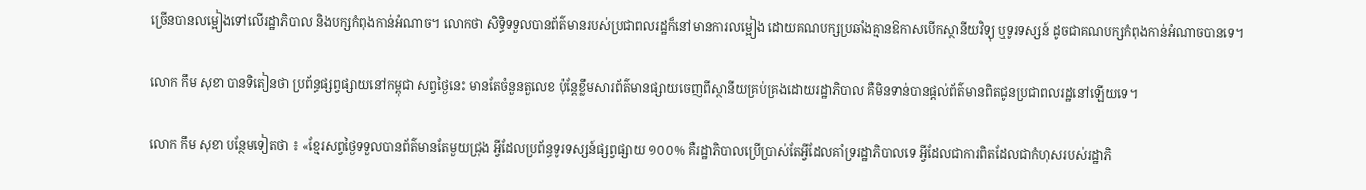ច្រើនបានលម្អៀងទៅលើរដ្ឋាភិបាល និងបក្សកំពុងកាន់អំណាច។ លោកថា សិទ្ធិទទួលបានព័ត៌មានរបស់ប្រជាពលរដ្ឋក៏នៅមានការលម្អៀង ដោយគណបក្សប្រឆាំងគ្មានឱកាសបើកស្ថានីយវិទ្យុ ឬទូរទស្សន៍ ដូចជាគណបក្សកំពុងកាន់អំណាចបានទេ។

លោក កឹម សុខា បានទិតៀនថា ប្រព័ន្ធផ្សព្វផ្សាយនៅកម្ពុជា សព្វថ្ងៃនេះ មានតែចំនួនតួលេខ ប៉ុន្តែខ្លឹមសារព័ត៌មានផ្សាយចេញពីស្ថានីយគ្រប់គ្រងដោយរដ្ឋាភិបាល គឺមិនទាន់បានផ្ដល់ព័ត៌មានពិតជូនប្រជាពលរដ្ឋនៅឡើយទេ។

លោក កឹម សុខា បន្ថែមទៀតថា ៖ «ខ្មែរសព្វថ្ងៃទទួលបានព័ត៌មានតែមួយជ្រុង អ្វីដែលប្រព័ន្ធទូរទស្សន៍ផ្សព្វផ្សាយ ១០០% គឺរដ្ឋាភិបាលប្រើប្រាស់តែអ្វីដែលគាំទ្ររដ្ឋាភិបាលទេ អ្វីដែលជាការពិតដែលជាកំហុសរបស់រដ្ឋាភិ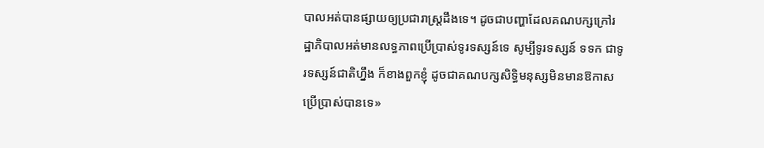បាលអត់បានផ្សាយឲ្យប្រជារាស្ត្រដឹងទេ។ ដូចជាបញ្ហាដែលគណបក្សក្រៅរដ្ឋាភិបាលអត់មានលទ្ធភាពប្រើប្រាស់ទូរទស្សន៍ទេ សូម្បីទូរទស្សន៍ ទទក ជាទូរទស្សន៍ជាតិហ្នឹង ក៏ខាងពួកខ្ញុំ ដូចជាគណបក្សសិទ្ធិមនុស្សមិនមានឱកាសប្រើប្រាស់បានទេ»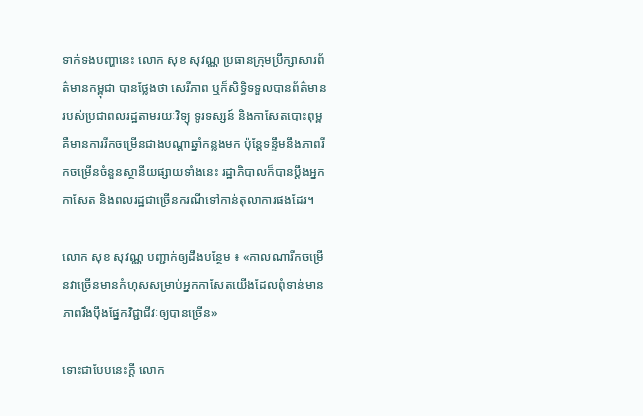ទាក់ទងបញ្ហានេះ លោក សុខ សុវណ្ណ ប្រធានក្រុមប្រឹក្សាសារព័ត៌មានកម្ពុជា បានថ្លែងថា សេរីភាព ឬក៏សិទ្ធិទទួលបានព័ត៌មានរបស់ប្រជាពលរដ្ឋតាមរយៈវិទ្យុ ទូរទស្សន៍ និងកាសែតបោះពុម្ព គឺមានការរីកចម្រើនជាងបណ្ដាឆ្នាំកន្លងមក ប៉ុន្តែទន្ទឹមនឹងភាពរីកចម្រើនចំនួនស្ថានីយផ្សាយទាំងនេះ រដ្ឋាភិបាលក៏បានប្ដឹងអ្នកកាសែត និងពលរដ្ឋជាច្រើនករណីទៅកាន់តុលាការផងដែរ។

លោក សុខ សុវណ្ណ បញ្ជាក់ឲ្យដឹងបន្ថែម ៖ «កាលណារីកចម្រើនវាច្រើនមានកំហុសសម្រាប់អ្នកកាសែតយើងដែលពុំទាន់មានភាពរឹងប៉ឹងផ្នែកវិជ្ជាជីវៈឲ្យបានច្រើន»

ទោះជាបែបនេះក្តី លោក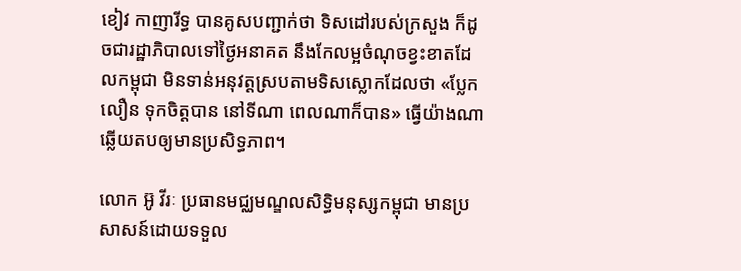ខៀវ កាញារីទ្ធ បានគូសបញ្ជាក់ថា ទិសដៅរបស់ក្រសួង ក៏ដូចជារដ្ឋាភិបាលទៅថ្ងៃអនាគត នឹងកែលម្អចំណុចខ្វះខាតដែលកម្ពុជា មិនទាន់អនុវត្តស្របតាមទិសស្លោកដែលថា «ប្លែក លឿន ទុកចិត្តបាន នៅទីណា ពេលណាក៏បាន» ធ្វើយ៉ាងណាឆ្លើយតបឲ្យមានប្រសិទ្ធភាព។

លោក អ៊ូ វីរៈ ប្រធានមជ្ឈមណ្ឌលសិទ្ធិមនុស្សកម្ពុជា មានប្រសាសន៍ដោយទទួល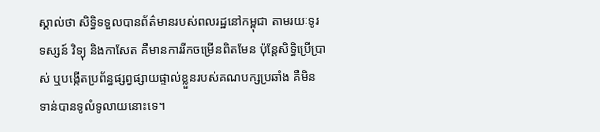ស្គាល់ថា សិទ្ធិទទួលបានព័ត៌មានរបស់ពលរដ្ឋនៅកម្ពុជា តាមរយៈទូរទស្សន៍ វិទ្យុ និងកាសែត គឺមានការរីកចម្រើនពិតមែន ប៉ុន្តែសិទ្ធិប្រើប្រាស់ ឬបង្កើតប្រព័ន្ធផ្សព្វផ្សាយផ្ទាល់ខ្លួនរបស់គណបក្សប្រឆាំង គឺមិនទាន់បានទូលំទូលាយនោះទេ។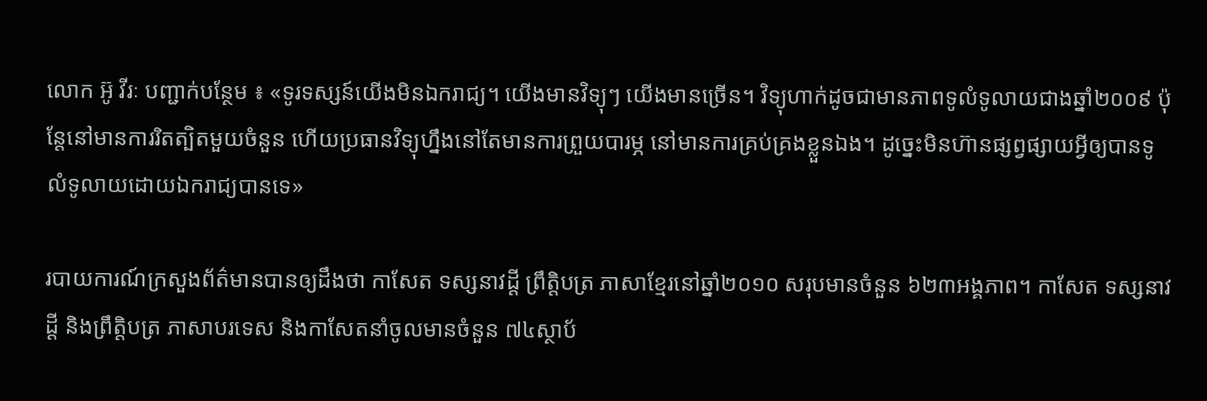លោក អ៊ូ វីរៈ បញ្ជាក់បន្ថែម ៖ «ទូរទស្សន៍យើងមិនឯករាជ្យ។ យើងមានវិទ្យុៗ យើងមានច្រើន។ វិទ្យុហាក់ដូចជាមានភាពទូលំទូលាយជាងឆ្នាំ២០០៩ ប៉ុន្តែនៅមានការរិតត្បិតមួយចំនួន ហើយប្រធានវិទ្យុហ្នឹងនៅតែមានការព្រួយបារម្ភ នៅមានការគ្រប់គ្រងខ្លួនឯង។ ដូច្នេះមិនហ៊ានផ្សព្វផ្សាយអ្វីឲ្យបានទូលំទូលាយដោយឯករាជ្យបានទេ»

របាយការណ៍ក្រសួងព័ត៌មានបានឲ្យដឹងថា កាសែត ទស្សនាវដ្ដី ព្រឹត្តិបត្រ ភាសាខ្មែរនៅឆ្នាំ២០១០ សរុបមានចំនួន ៦២៣អង្គភាព។ កាសែត ទស្សនាវដ្ដី និងព្រឹត្តិបត្រ ភាសាបរទេស និងកាសែតនាំចូលមានចំនួន ៧៤ស្ថាប័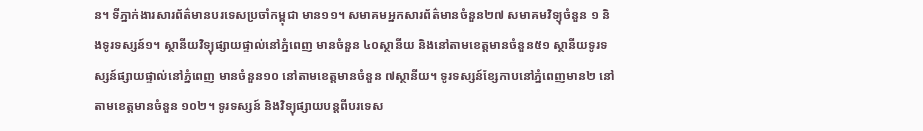ន។ ទីភ្នាក់ងារសារព័ត៌មានបរទេសប្រចាំកម្ពុជា មាន១១។ សមាគមអ្នកសារព័ត៌មានចំនួន២៧ សមាគមវិទ្យុចំនួន ១ និងទូរទស្សន៍១។ ស្ថានីយវិទ្យុផ្សាយផ្ទាល់នៅភ្នំពេញ មានចំនួន ៤០ស្ថានីយ និងនៅតាមខេត្តមានចំនួន៥១ ស្ថានីយទូរទស្សន៍ផ្សាយផ្ទាល់នៅភ្នំពេញ មានចំនួន១០ នៅតាមខេត្តមានចំនួន ៧ស្ថានីយ។ ទូរទស្សន៍ខ្សែកាបនៅភ្នំពេញមាន២ នៅតាមខេត្តមានចំនួន ១០២។ ទូរទស្សន៍ និងវិទ្យុផ្សាយបន្តពីបរទេស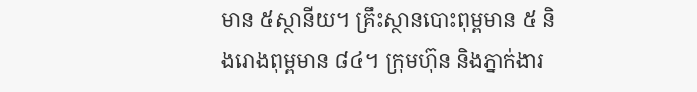មាន ៥ស្ថានីយ។ គ្រឹះស្ថានបោះពុម្ពមាន ៥ និងរោងពុម្ពមាន ៨៤។ ក្រុមហ៊ុន និងភ្នាក់ងារ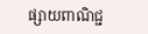ផ្សាយពាណិជ្ជ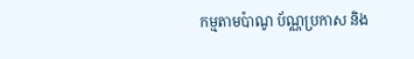កម្មតាមប៉ាណូ ប័ណ្ណប្រកាស និង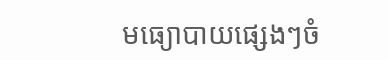មធ្យោបាយផ្សេងៗចំ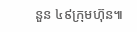នួន ៤៩ក្រុមហ៊ុន៕